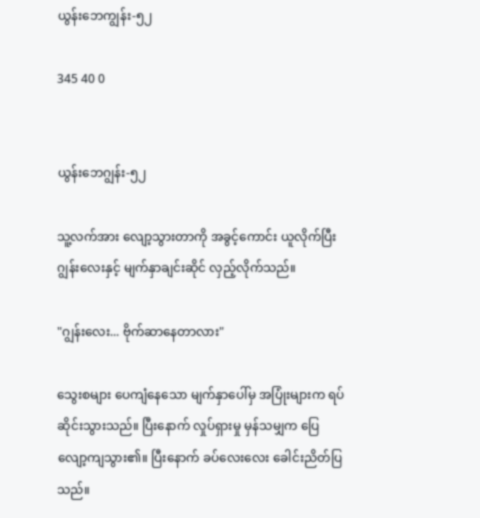ယွန်းဘေကျွန်း-၅၂

345 40 0


ယွန်းဘေဂျွန်း-၅၂

သူ့လက်အား လျော့သွားတာကို အခွင့်ကောင်း ယူလိုက်ပြီး ဂျွန်းလေးနှင့် မျက်နှာချင်းဆိုင် လှည့်လိုက်သည်။

"ဂျွန်းလေး... ဗိုက်ဆာနေတာလား"

သွေးစများ ပေကျံနေသော မျက်နှာပေါ်မှ အပြုံးများက ရပ်ဆိုင်းသွားသည်။ ပြီးနောက် လှုပ်ရှားမှု မှန်သမျှက ပြေလျော့ကျသွား၏။ ပြီးနောက် ခပ်လေးလေး ခေါင်းညိတ်ပြသည်။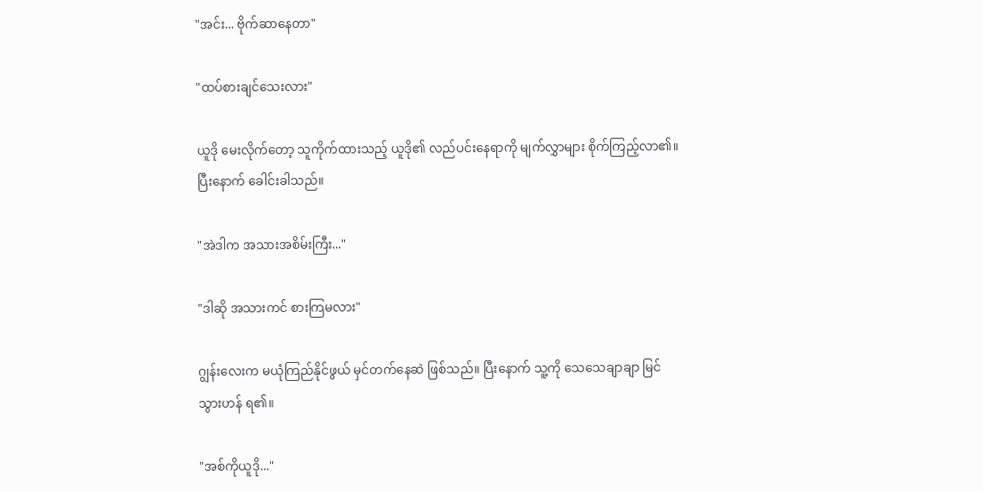"အင်း... ဗိုက်ဆာနေတာ"

"ထပ်စားချင်သေးလား"

ယူဒို မေးလိုက်တော့ သူကိုက်ထားသည့် ယူဒို၏ လည်ပင်းနေရာကို မျက်လွှာများ စိုက်ကြည့်လာ၏။ ပြီးနောက် ခေါင်းခါသည်။

"အဲဒါက အသားအစိမ်းကြီး..."

"ဒါဆို အသားကင် စားကြမလား"

ဂျွန်းလေးက မယုံကြည်နိုင်ဖွယ် မှင်တက်နေဆဲ ဖြစ်သည်။ ပြီးနောက် သူ့ကို သေသေချာချာ မြင်သွားဟန် ရ၏။

"အစ်ကိုယူဒို..."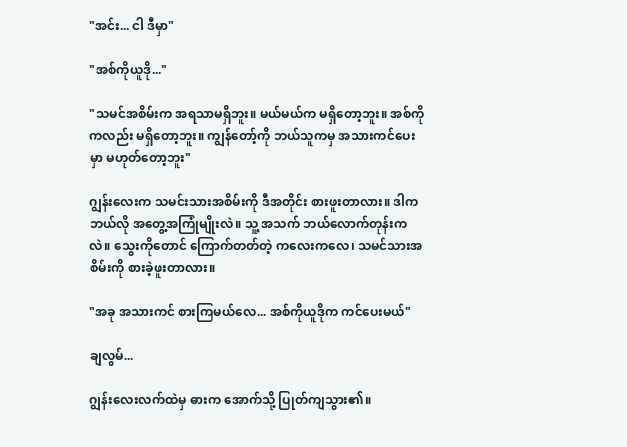"အင်း... ငါ ဒီမှာ"

"အစ်ကိုယူဒို..."

"သမင်အစိမ်းက အရသာမရှိဘူး။ မယ်မယ်က မရှိတော့ဘူး။ အစ်ကိုကလည်း မရှိတော့ဘူး။ ကျွန်တော့်ကို ဘယ်သူကမှ အသားကင်ပေးမှာ မဟုတ်တော့ဘူး"

ဂျွန်းလေးက သမင်းသားအစိမ်းကို ဒီအတိုင်း စားဖူးတာလား။ ဒါက ဘယ်လို အတွေ့အကြုံမျိုးလဲ။ သူ့ အသက် ဘယ်လောက်တုန်းကလဲ။ သွေးကိုတောင် ကြောက်တတ်တဲ့ ကလေးကလေ၊ သမင်သားအစိမ်းကို စားခဲ့ဖူးတာလား။

"အခု အသားကင် စားကြမယ်လေ... အစ်ကိုယူဒိုက ကင်ပေးမယ်"

ချလွမ်...

ဂျွန်းလေးလက်ထဲမှ ဓားက အောက်သို့ ပြုတ်ကျသွား၏။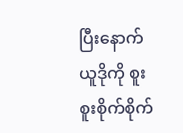ပြီးနောက် ယူဒိုကို စူးစူးစိုက်စိုက်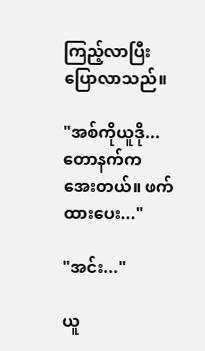ကြည့်လာပြီး ပြောလာသည်။

"အစ်ကိုယူဒို... တောနက်က အေးတယ်။ ဖက်ထားပေး..."

"အင်း..."

ယူ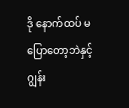ဒို နောက်ထပ် မပြောတော့ဘဲနှင့် ဂျွန်း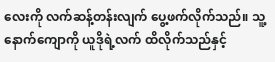လေးကို လက်ဆန့်တန်းလျက် ပွေ့ဖက်လိုက်သည်။ သူ့နောက်ကျောကို ယူဒိုရဲ့လက် ထိလိုက်သည်နှင့်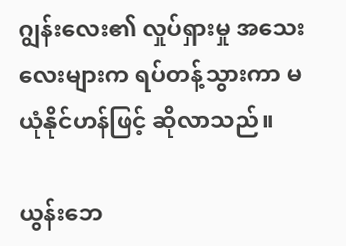ဂျွန်းလေး၏ လှုပ်ရှားမှု အသေးလေးများက ရပ်တန့်သွားကာ မယုံနိုင်ဟန်ဖြင့် ဆိုလာသည်။

ယွန်းဘေ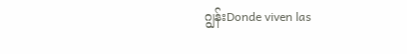ဂျွန်းDonde viven las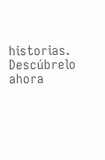historias. Descúbrelo ahora